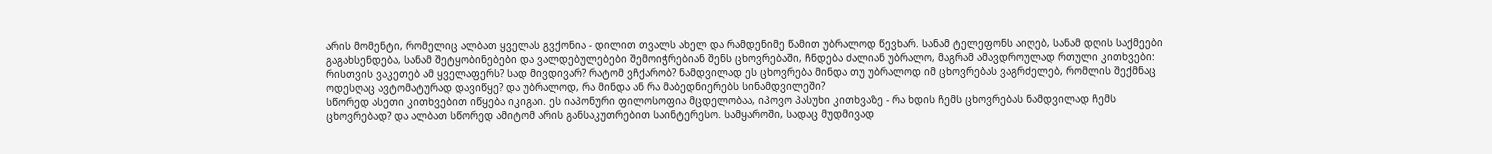არის მომენტი, რომელიც ალბათ ყველას გვქონია - დილით თვალს ახელ და რამდენიმე წამით უბრალოდ წევხარ. სანამ ტელეფონს აიღებ, სანამ დღის საქმეები გაგახსენდება, სანამ შეტყობინებები და ვალდებულებები შემოიჭრებიან შენს ცხოვრებაში, ჩნდება ძალიან უბრალო, მაგრამ ამავდროულად რთული კითხვები:
რისთვის ვაკეთებ ამ ყველაფერს? სად მივდივარ? რატომ ვჩქარობ? ნამდვილად ეს ცხოვრება მინდა თუ უბრალოდ იმ ცხოვრებას ვაგრძელებ, რომლის შექმნაც ოდესღაც ავტომატურად დავიწყე? და უბრალოდ, რა მინდა ან რა მაბედნიერებს სინამდვილეში?
სწორედ ასეთი კითხვებით იწყება იკიგაი. ეს იაპონური ფილოსოფია მცდელობაა, იპოვო პასუხი კითხვაზე - რა ხდის ჩემს ცხოვრებას ნამდვილად ჩემს ცხოვრებად? და ალბათ სწორედ ამიტომ არის განსაკუთრებით საინტერესო. სამყაროში, სადაც მუდმივად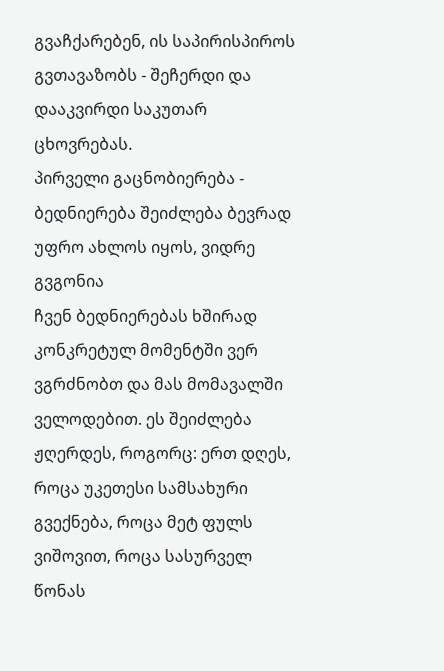გვაჩქარებენ, ის საპირისპიროს გვთავაზობს - შეჩერდი და დააკვირდი საკუთარ ცხოვრებას.
პირველი გაცნობიერება - ბედნიერება შეიძლება ბევრად უფრო ახლოს იყოს, ვიდრე გვგონია
ჩვენ ბედნიერებას ხშირად კონკრეტულ მომენტში ვერ ვგრძნობთ და მას მომავალში ველოდებით. ეს შეიძლება ჟღერდეს, როგორც: ერთ დღეს, როცა უკეთესი სამსახური გვექნება, როცა მეტ ფულს ვიშოვით, როცა სასურველ წონას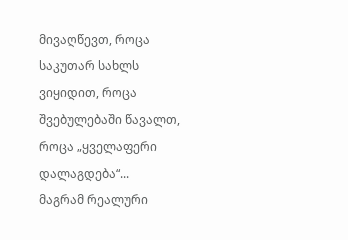მივაღწევთ, როცა საკუთარ სახლს ვიყიდით, როცა შვებულებაში წავალთ, როცა „ყველაფერი დალაგდება“...
მაგრამ რეალური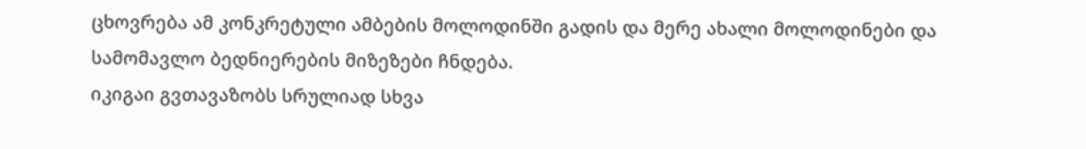ცხოვრება ამ კონკრეტული ამბების მოლოდინში გადის და მერე ახალი მოლოდინები და სამომავლო ბედნიერების მიზეზები ჩნდება.
იკიგაი გვთავაზობს სრულიად სხვა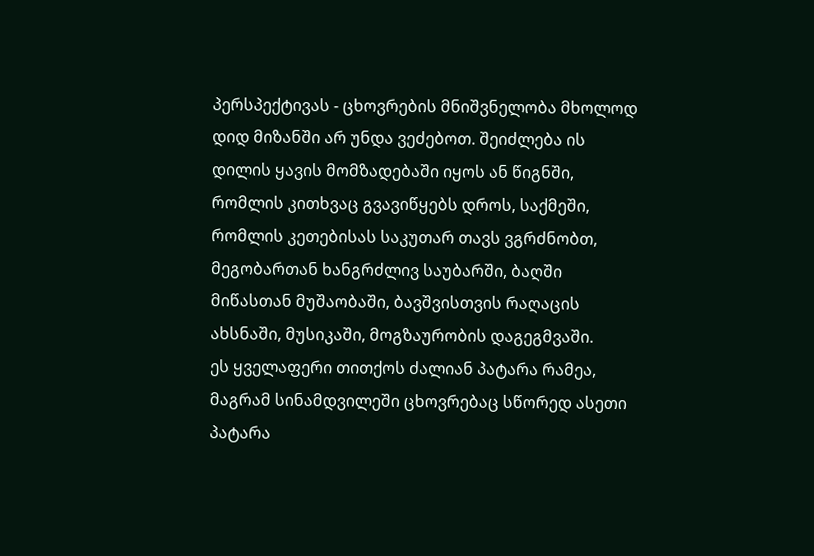პერსპექტივას - ცხოვრების მნიშვნელობა მხოლოდ დიდ მიზანში არ უნდა ვეძებოთ. შეიძლება ის დილის ყავის მომზადებაში იყოს ან წიგნში, რომლის კითხვაც გვავიწყებს დროს, საქმეში, რომლის კეთებისას საკუთარ თავს ვგრძნობთ, მეგობართან ხანგრძლივ საუბარში, ბაღში მიწასთან მუშაობაში, ბავშვისთვის რაღაცის ახსნაში, მუსიკაში, მოგზაურობის დაგეგმვაში.
ეს ყველაფერი თითქოს ძალიან პატარა რამეა, მაგრამ სინამდვილეში ცხოვრებაც სწორედ ასეთი პატარა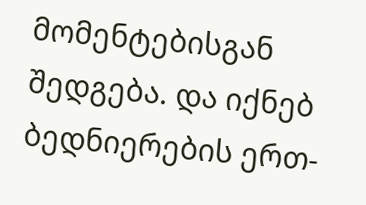მომენტებისგან შედგება. და იქნებ ბედნიერების ერთ-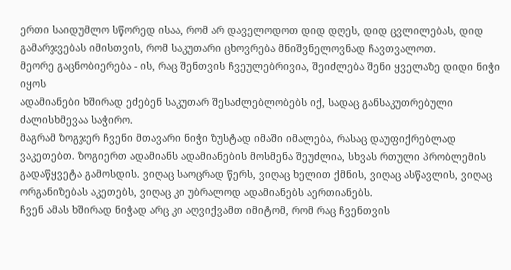ერთი საიდუმლო სწორედ ისაა, რომ არ დაველოდოთ დიდ დღეს, დიდ ცვლილებას, დიდ გამარჯვებას იმისთვის, რომ საკუთარი ცხოვრება მნიშვნელოვნად ჩავთვალოთ.
მეორე გაცნობიერება - ის, რაც შენთვის ჩვეულებრივია, შეიძლება შენი ყველაზე დიდი ნიჭი იყოს
ადამიანები ხშირად ეძებენ საკუთარ შესაძლებლობებს იქ, სადაც განსაკუთრებული ძალისხმევაა საჭირო.
მაგრამ ზოგჯერ ჩვენი მთავარი ნიჭი ზუსტად იმაში იმალება, რასაც დაუფიქრებლად ვაკეთებთ. ზოგიერთ ადამიანს ადამიანების მოსმენა შეუძლია, სხვას რთული პრობლემის გადაწყვეტა გამოსდის. ვიღაც საოცრად წერს, ვიღაც ხელით ქმნის, ვიღაც ასწავლის, ვიღაც ორგანიზებას აკეთებს, ვიღაც კი უბრალოდ ადამიანებს აერთიანებს.
ჩვენ ამას ხშირად ნიჭად არც კი აღვიქვამთ იმიტომ, რომ რაც ჩვენთვის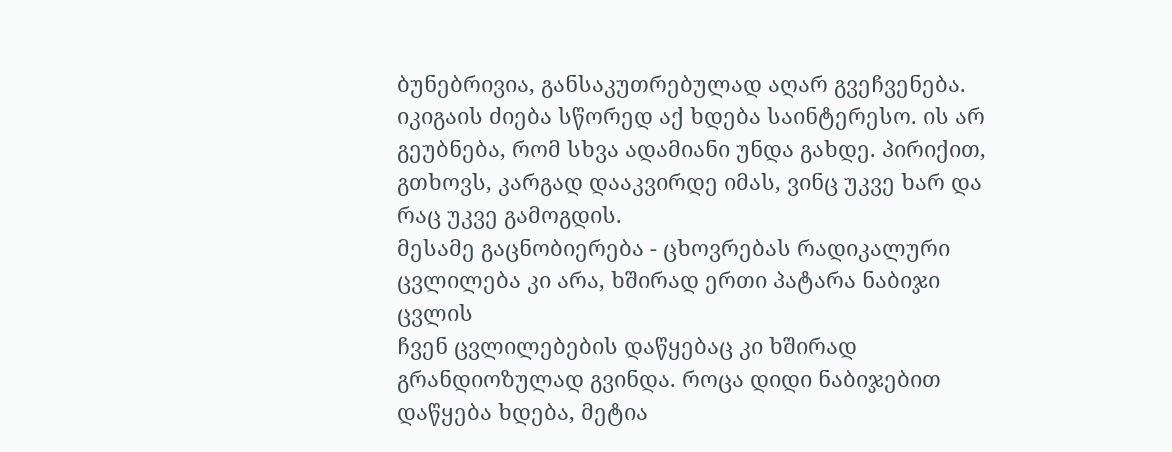ბუნებრივია, განსაკუთრებულად აღარ გვეჩვენება. იკიგაის ძიება სწორედ აქ ხდება საინტერესო. ის არ გეუბნება, რომ სხვა ადამიანი უნდა გახდე. პირიქით, გთხოვს, კარგად დააკვირდე იმას, ვინც უკვე ხარ და რაც უკვე გამოგდის.
მესამე გაცნობიერება - ცხოვრებას რადიკალური ცვლილება კი არა, ხშირად ერთი პატარა ნაბიჯი ცვლის
ჩვენ ცვლილებების დაწყებაც კი ხშირად გრანდიოზულად გვინდა. როცა დიდი ნაბიჯებით დაწყება ხდება, მეტია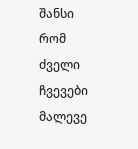შანსი რომ ძველი ჩვევები მალევე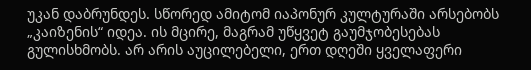უკან დაბრუნდეს. სწორედ ამიტომ იაპონურ კულტურაში არსებობს „კაიზენის“ იდეა. ის მცირე, მაგრამ უწყვეტ გაუმჯობესებას გულისხმობს. არ არის აუცილებელი, ერთ დღეში ყველაფერი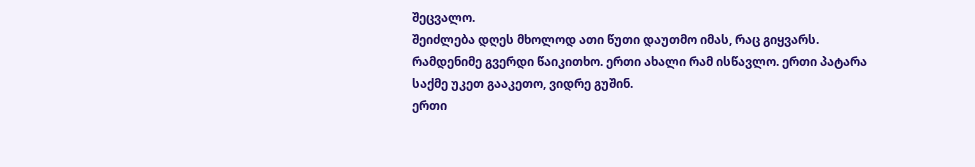შეცვალო.
შეიძლება დღეს მხოლოდ ათი წუთი დაუთმო იმას, რაც გიყვარს. რამდენიმე გვერდი წაიკითხო. ერთი ახალი რამ ისწავლო. ერთი პატარა საქმე უკეთ გააკეთო, ვიდრე გუშინ.
ერთი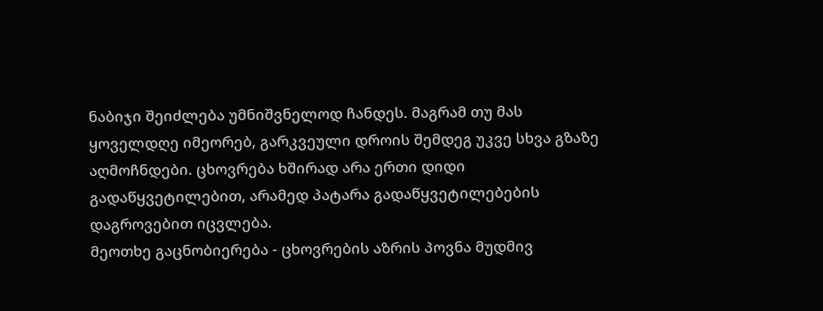ნაბიჯი შეიძლება უმნიშვნელოდ ჩანდეს. მაგრამ თუ მას ყოველდღე იმეორებ, გარკვეული დროის შემდეგ უკვე სხვა გზაზე აღმოჩნდები. ცხოვრება ხშირად არა ერთი დიდი გადაწყვეტილებით, არამედ პატარა გადაწყვეტილებების დაგროვებით იცვლება.
მეოთხე გაცნობიერება - ცხოვრების აზრის პოვნა მუდმივ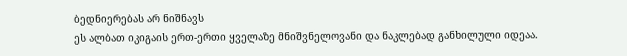ბედნიერებას არ ნიშნავს
ეს ალბათ იკიგაის ერთ-ერთი ყველაზე მნიშვნელოვანი და ნაკლებად განხილული იდეაა.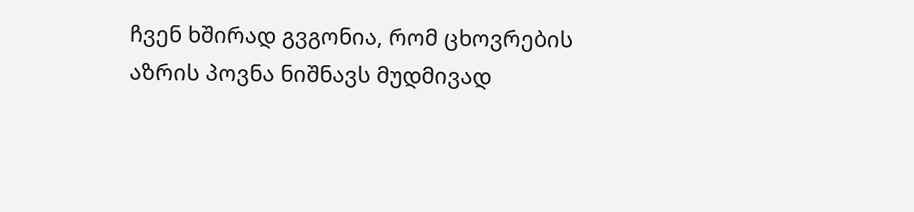ჩვენ ხშირად გვგონია, რომ ცხოვრების აზრის პოვნა ნიშნავს მუდმივად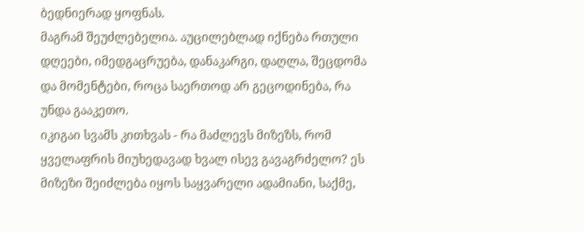ბედნიერად ყოფნას.
მაგრამ შეუძლებელია. აუცილებლად იქნება რთული დღეები, იმედგაცრუება, დანაკარგი, დაღლა, შეცდომა და მომენტები, როცა საერთოდ არ გეცოდინება, რა უნდა გააკეთო.
იკიგაი სვამს კითხვას - რა მაძლევს მიზეზს, რომ ყველაფრის მიუხედავად ხვალ ისევ გავაგრძელო? ეს მიზეზი შეიძლება იყოს საყვარელი ადამიანი, საქმე,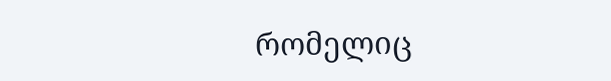რომელიც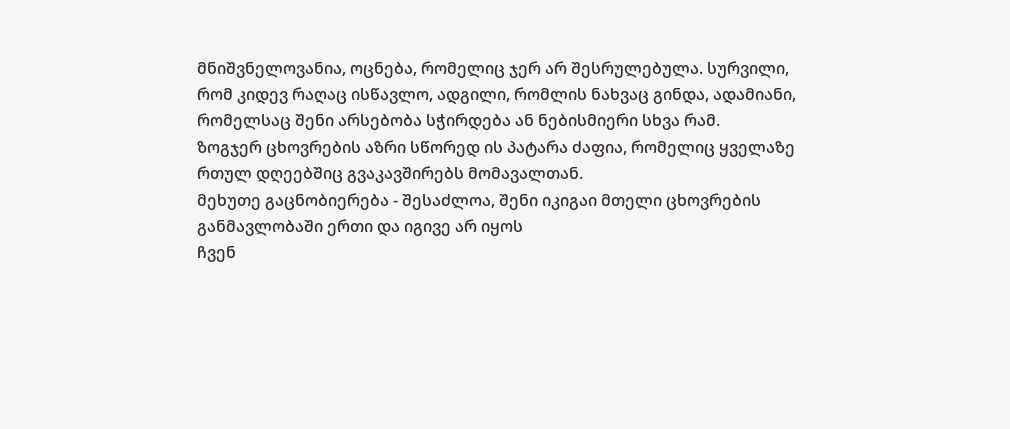მნიშვნელოვანია, ოცნება, რომელიც ჯერ არ შესრულებულა. სურვილი, რომ კიდევ რაღაც ისწავლო, ადგილი, რომლის ნახვაც გინდა, ადამიანი, რომელსაც შენი არსებობა სჭირდება ან ნებისმიერი სხვა რამ.
ზოგჯერ ცხოვრების აზრი სწორედ ის პატარა ძაფია, რომელიც ყველაზე რთულ დღეებშიც გვაკავშირებს მომავალთან.
მეხუთე გაცნობიერება - შესაძლოა, შენი იკიგაი მთელი ცხოვრების განმავლობაში ერთი და იგივე არ იყოს
ჩვენ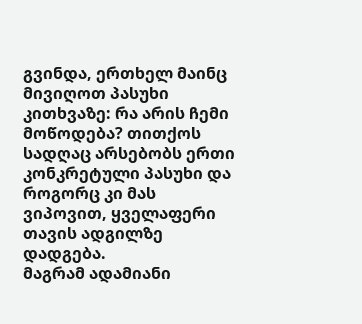გვინდა, ერთხელ მაინც მივიღოთ პასუხი კითხვაზე: რა არის ჩემი მოწოდება? თითქოს სადღაც არსებობს ერთი კონკრეტული პასუხი და როგორც კი მას ვიპოვით, ყველაფერი თავის ადგილზე დადგება.
მაგრამ ადამიანი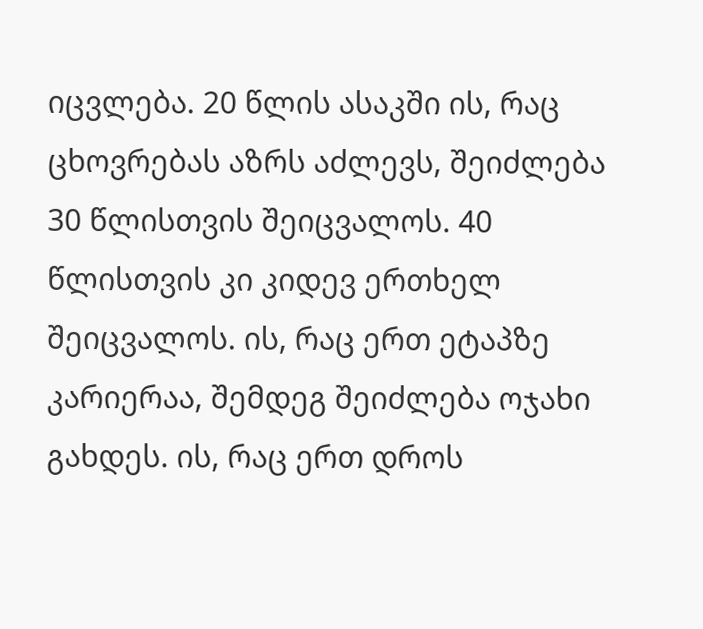იცვლება. 20 წლის ასაკში ის, რაც ცხოვრებას აზრს აძლევს, შეიძლება 30 წლისთვის შეიცვალოს. 40 წლისთვის კი კიდევ ერთხელ შეიცვალოს. ის, რაც ერთ ეტაპზე კარიერაა, შემდეგ შეიძლება ოჯახი გახდეს. ის, რაც ერთ დროს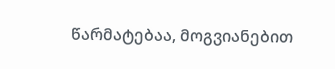წარმატებაა, მოგვიანებით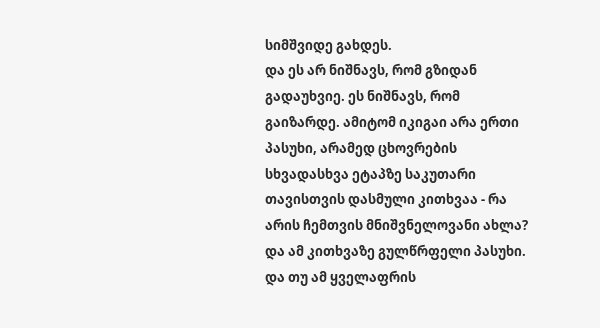სიმშვიდე გახდეს.
და ეს არ ნიშნავს, რომ გზიდან გადაუხვიე. ეს ნიშნავს, რომ გაიზარდე. ამიტომ იკიგაი არა ერთი პასუხი, არამედ ცხოვრების სხვადასხვა ეტაპზე საკუთარი თავისთვის დასმული კითხვაა - რა არის ჩემთვის მნიშვნელოვანი ახლა? და ამ კითხვაზე გულწრფელი პასუხი.
და თუ ამ ყველაფრის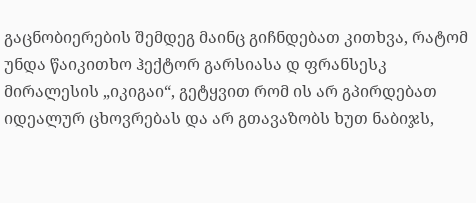გაცნობიერების შემდეგ მაინც გიჩნდებათ კითხვა, რატომ უნდა წაიკითხო ჰექტორ გარსიასა დ ფრანსესკ მირალესის „იკიგაი“, გეტყვით რომ ის არ გპირდებათ იდეალურ ცხოვრებას და არ გთავაზობს ხუთ ნაბიჯს,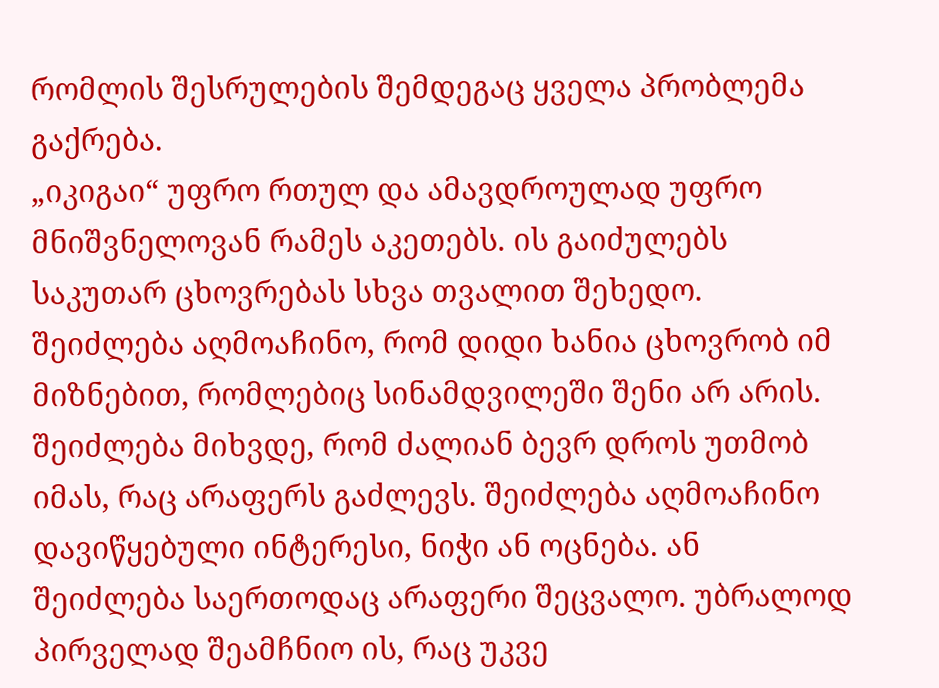რომლის შესრულების შემდეგაც ყველა პრობლემა გაქრება.
„იკიგაი“ უფრო რთულ და ამავდროულად უფრო მნიშვნელოვან რამეს აკეთებს. ის გაიძულებს საკუთარ ცხოვრებას სხვა თვალით შეხედო. შეიძლება აღმოაჩინო, რომ დიდი ხანია ცხოვრობ იმ მიზნებით, რომლებიც სინამდვილეში შენი არ არის. შეიძლება მიხვდე, რომ ძალიან ბევრ დროს უთმობ იმას, რაც არაფერს გაძლევს. შეიძლება აღმოაჩინო დავიწყებული ინტერესი, ნიჭი ან ოცნება. ან შეიძლება საერთოდაც არაფერი შეცვალო. უბრალოდ პირველად შეამჩნიო ის, რაც უკვე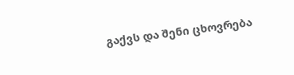გაქვს და შენი ცხოვრება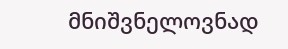მნიშვნელოვნად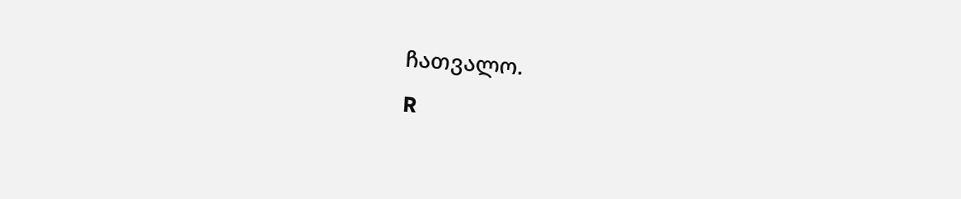ჩათვალო.
R